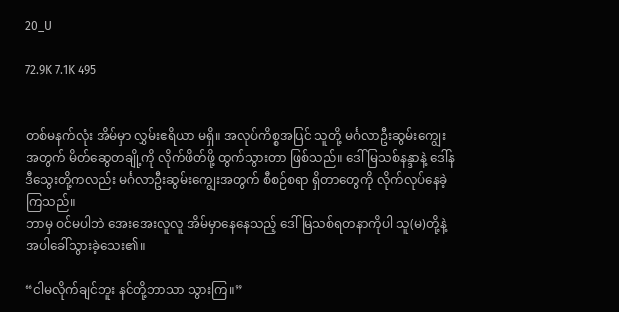20_U

72.9K 7.1K 495


တစ်မနက်လုံး အိမ်မှာ လွှမ်းဧရိယာ မရှိ။ အလုပ်ကိစ္စအပြင် သူတို့ မင်္ဂလာဦးဆွမ်းကျွေးအတွက် မိတ်ဆွေတချို့ကို လိုက်ဖိတ်ဖို့ ထွက်သွားတာ ဖြစ်သည်။ ဒေါ်မြသစ်နန္ဒာနဲ့ ဒေါ်နဒီသွေးတို့ကလည်း မင်္ဂလာဦးဆွမ်းကျွေးအတွက် စီစဉ်စရာ ရှိတာတွေကို လိုက်လုပ်နေခဲ့ကြသည်။
ဘာမှ ဝင်မပါဘဲ အေးအေးလူလူ အိမ်မှာနေနေသည့် ဒေါ်မြသစ်ရတနာကိုပါ သူ(မ)တို့နဲ့ အပါခေါ်သွားခဲ့သေး၏။

“ငါမလိုက်ချင်ဘူး နင်တို့ဘာသာ သွားကြ။”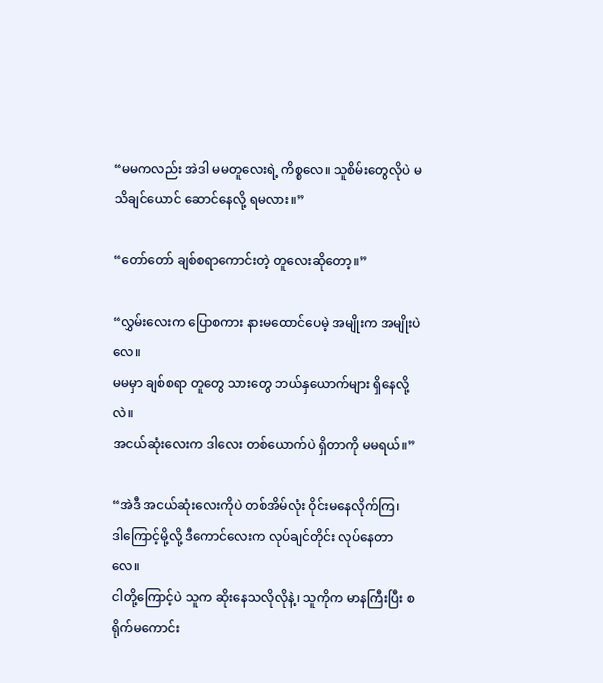“မမကလည်း အဲဒါ မမတူလေးရဲ့ ကိစ္စလေ။ သူစိမ်းတွေလိုပဲ မသိချင်ယောင် ဆောင်နေလို့ ရမလား။”

“တော်တော် ချစ်စရာကောင်းတဲ့ တူလေးဆိုတော့။”

“လွှမ်းလေးက ပြောစကား နားမထောင်ပေမဲ့ အမျိုးက အမျိုးပဲလေ။
မမမှာ ချစ်စရာ တူတွေ သားတွေ ဘယ်နှယောက်များ ရှိနေလို့လဲ။
အငယ်ဆုံးလေးက ဒါလေး တစ်ယောက်ပဲ ရှိတာကို မမရယ်။”

“အဲဒီ အငယ်ဆုံးလေးကိုပဲ တစ်အိမ်လုံး ဝိုင်းမနေလိုက်ကြ၊
ဒါကြောင့်မို့လို့ ဒီကောင်လေးက လုပ်ချင်တိုင်း လုပ်နေတာလေ။
ငါတို့ကြောင့်ပဲ သူက ဆိုးနေသလိုလိုနဲ့၊ သူကိုက မာနကြီးပြီး စရိုက်မကောင်း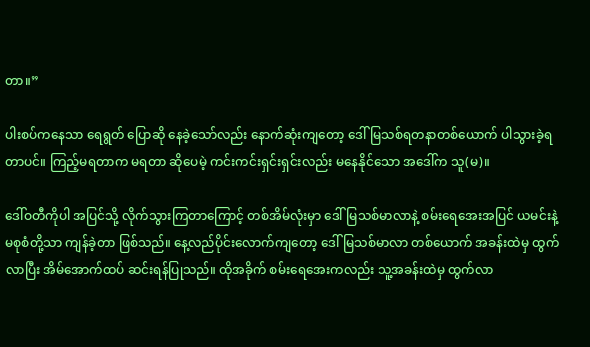တာ။”

ပါးစပ်ကနေသာ ရေရွတ် ပြောဆို နေခဲ့သော်လည်း နောက်ဆုံးကျတော့ ဒေါ်မြသစ်ရတနာတစ်ယောက် ပါသွားခဲ့ရတာပင်။ ကြည့်မရတာက မရတာ ဆိုပေမဲ့ ကင်းကင်းရှင်းရှင်းလည်း မနေနိုင်သော အဒေါ်က သူ(မ)။

ဒေါ်ဝတီကိုပါ အပြင်သို့ လိုက်သွားကြတာကြောင့် တစ်အိမ်လုံးမှာ ဒေါ်မြသစ်မာလာနဲ့ စမ်းရေအေးအပြင် ယမင်းနဲ့ မစုစံတို့သာ ကျန်ခဲ့တာ ဖြစ်သည်။ နေ့လည်ပိုင်းလောက်ကျတော့ ဒေါ်မြသစ်မာလာ တစ်ယောက် အခန်းထဲမှ ထွက်လာပြီး အိမ်အောက်ထပ် ဆင်းရန်ပြုသည်။ ထိုအခိုက် စမ်းရေအေးကလည်း သူ့အခန်းထဲမှ ထွက်လာ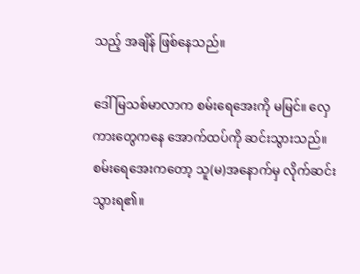သည့် အချိန် ဖြစ်နေသည်။

ဒေါ်မြသစ်မာလာက စမ်းရေအေးကို မမြင်။ လှေကားတွေကနေ အောက်ထပ်ကို ဆင်းသွားသည်။ စမ်းရေအေးကတော့ သူ(မ)အနောက်မှ ‌လိုက်ဆင်းသွားရ၏။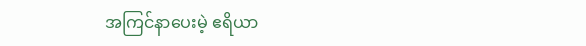အကြင်နာပေးမဲ့ ဧရိယာ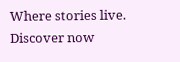Where stories live. Discover now